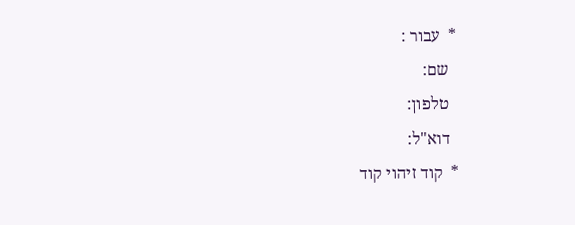*  עבור :
  שם:
  טלפון:
  דוא"ל:
*  קוד זיהוי קוד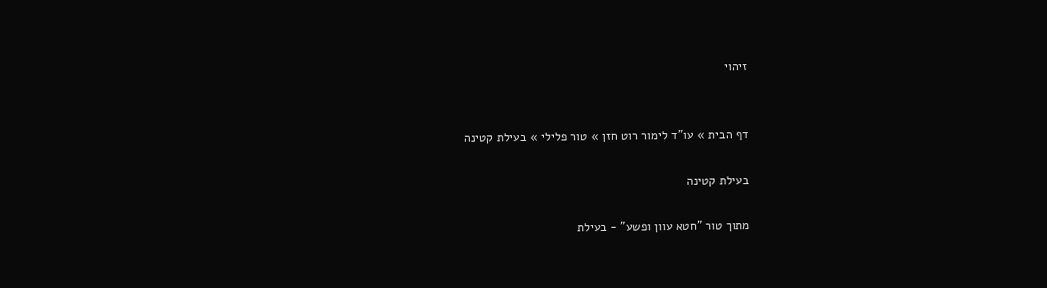זיהוי


דף הבית » עו"ד לימור רוט חזן » טור פלילי » בעילת קטינה

בעילת קטינה

מתוך טור "חטא עוון ופשע" - בעילת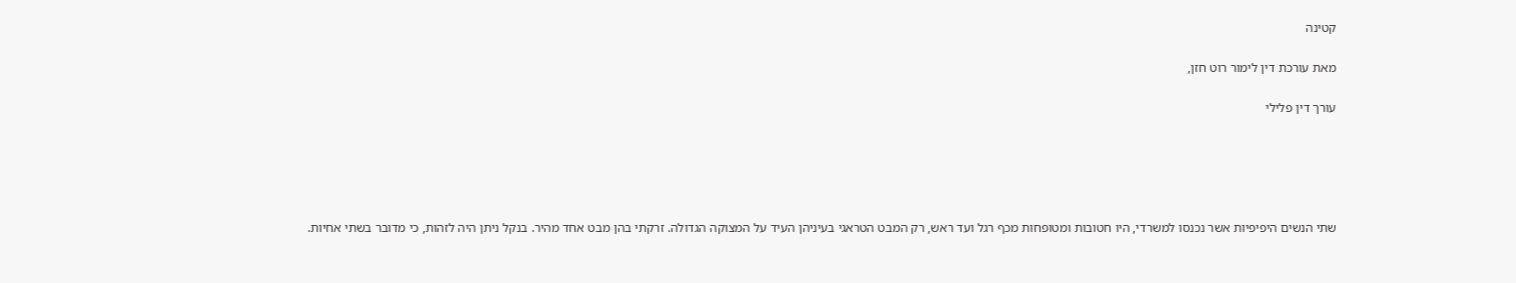קטינה

מאת עורכת דין לימור רוט חזן,

עורך דין פלילי





שתי הנשים היפיפיות אשר נכנסו למשרדי, היו חטובות ומטופחות מכף רגל ועד ראש, רק המבט הטראגי בעיניהן העיד על המצוקה הגדולה. זרקתי בהן מבט אחד מהיר. בנקל ניתן היה לזהות, כי מדובר בשתי אחיות.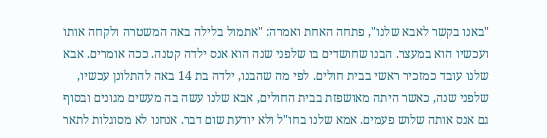"באנו בקשר לאבא שלנו", פתחה האחת ואמרה: "אתמול בלילה באה המשטרה ולקחה אותו ועכשיו הוא במעצר. הבנו שחושדים בו שלפני שנה הוא אנס ילדה קטנה. ככה אומרים. אבא שלנו עובד כמזכיר ראשי בבית חולים. לפי מה שהבנו, ילדה בת 14 באה להתלונן עכשיו, שלפני שנה, כאשר היתה מאושפזת בבית החולים, אבא שלנו עשה בה מעשים מגונים ובסוף גם אנס אותה שלוש פעמים. אמא שלנו בחו"ל ולא יודעת שום דבר. אנחנו לא מסוגלות לתאר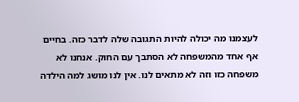לעצמנו מה יכולה להיות התגובה שלה לדבר כזה. בחיים אף אחד מהמשפחה לא הסתבך עם החוק. אנחנו לא משפחה כזו וזה לא מתאים לנו. אין לנו מושג למה הילדה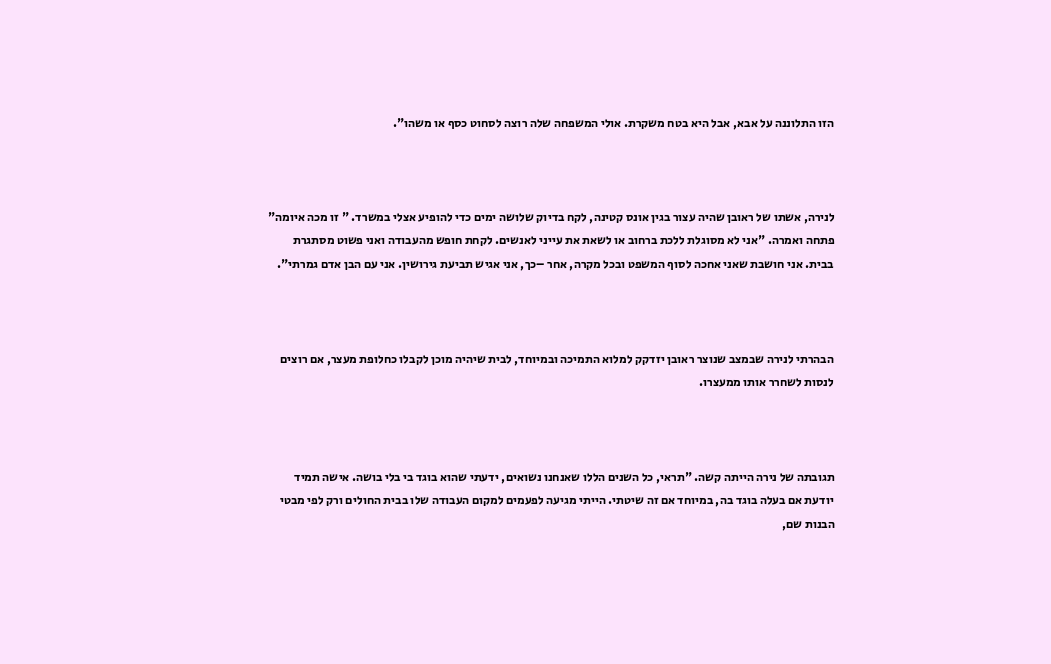הזו התלוננה על אבא, אבל היא בטח משקרת. אולי המשפחה שלה רוצה לסחוט כסף או משהו".



לנירה, אשתו של ראובן שהיה עצור בגין אונס קטינה, לקח בדיוק שלושה ימים כדי להופיע אצלי במשרד. " זו מכה איומה" פתחה ואמרה. "אני לא מסוגלת ללכת ברחוב או לשאת את עייני לאנשים. לקחת חופש מהעבודה ואני פשוט מסתגרת בבית. אני חושבת שאני אחכה לסוף המשפט ובכל מקרה, אחר –כך, אני אגיש תביעת גירושין. אני עם הבן אדם גמרתי".



הבהרתי לנירה שבמצב שנוצר ראובן יזדקק למלוא התמיכה ובמיוחד, לבית שיהיה מוכן לקבלו כחלופת מעצר, אם רוצים לנסות לשחרר אותו ממעצרו.



תגובתה של נירה הייתה קשה. "תראי, כל השנים הללו שאנחנו נשואים, ידעתי שהוא בוגד בי בלי בושה. אישה תמיד יודעת אם בעלה בוגד בה, במיוחד אם זה שיטתי. הייתי מגיעה לפעמים למקום העבודה שלו בבית החולים ורק לפי מבטי הבנות שם,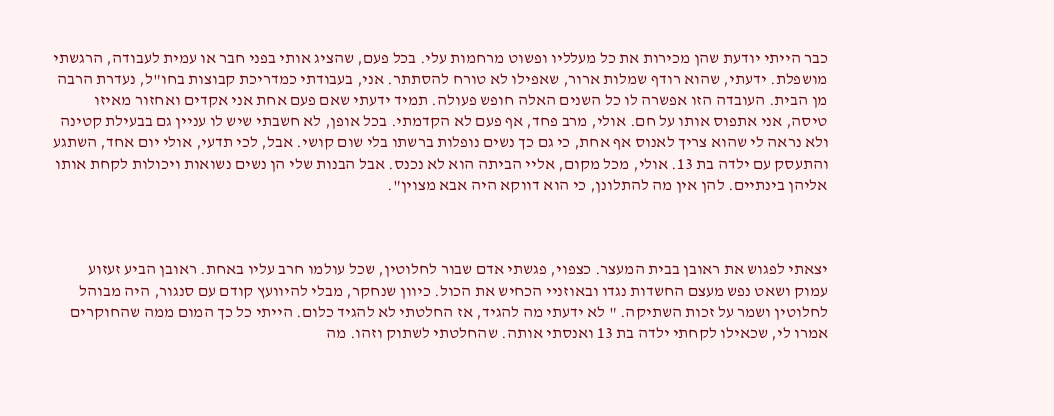כבר הייתי יודעת שהן מכירות את כל מעלליו ופשוט מרחמות עלי. בכל פעם, שהציג אותי בפני חבר או עמית לעבודה, הרגשתי מושפלת. ידעתי, שהוא רודף שמלות ארור, שאפילו לא טורח להסתתר. אני, בעבודתי כמדריכת קבוצות בחו"ל, נעדרת הרבה מן הבית. העובדה הזו אפשרה לו כל השנים האלה חופש פעולה. תמיד ידעתי שאם פעם אחת אני אקדים ואחזור מאיזו טיסה, אני אתפוס אותו על חם. אולי, מרב פחד, אף פעם לא הקדמתי. בכל אופן, לא חשבתי שיש לו עניין גם בבעילת קטינה ולא נראה לי שהוא צריך לאנוס אף אחת, כי גם כך נשים נופלות ברשתו בלי שום קושי. אבל, לכי תדעי, אולי יום אחד, השתגע והתעסק עם ילדה בת 13. אולי, מכל מקום, אליי הביתה הוא לא נכנס. אבל הבנות שלי הן נשים נשואות ויכולות לקחת אותו אליהן בינתיים. להן אין מה להתלונן, כי הוא דווקא היה אבא מצוין".



יצאתי לפגוש את ראובן בבית המעצר. כצפוי, פגשתי אדם שבור לחלוטין, שכל עולמו חרב עליו באחת. ראובן הביע זעזוע עמוק ושאט נפש מעצם החשדות נגדו ובאוזניי הכחיש את הכול. כיוון שנחקר, מבלי להיוועץ קודם עם סנגור, היה מבוהל לחלוטין ושמר על זכות השתיקה. " לא ידעתי מה להגיד, אז החלטתי לא להגיד כלום. הייתי כל כך המום ממה שהחוקרים אמרו לי, שכאילו לקחתי ילדה בת 13 ואנסתי אותה. שהחלטתי לשתוק וזהו. מה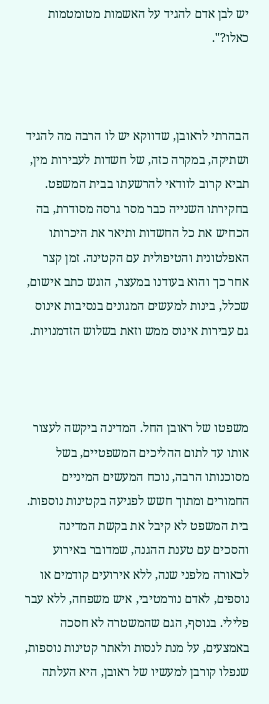יש לבן אדם להגיד על האשמות מטומטמות כאלו?".



הבהרתי לראובן, שדווקא יש לו הרבה מה להגיד ושתיקה, במקרה כזה, של חשדות לעבירות מין, תביא קרוב לוודאי להרשעתו בבית המשפט. בחקירתו השנייה כבר מסר גרסה מסודרת, בה הכחיש את כל החשדות ותיאר את היכרותו האפלטונית והטיפולית עם הקטינה. זמן קצר אחר כך והוא בעודנו במעצר, הוגש כתב אישום, שכלל, בינות למעשים המגונים בנסיבות אינוס גם עבירות אינוס ממש וזאת בשלוש הזדמנויות.



משפטו של ראובן החל. המדינה ביקשה לעצור אותו עד לתום ההליכים המשפטיים, בשל מסוכנותו הרבה, נוכח המעשים המיניים החמורים ומתוך חשש לפגיעה בקטינות נוספות. בית המשפט לא קיבל את בקשת המדינה והסכים עם טענת ההגנה, שמדובר באירוע לכאורה מלפני שנה, ללא אירועים קודמים או נוספים, לאדם נורמטיבי, איש משפחה, ללא עבר פלילי. בנוסף, הגם שהמשטרה לא חסכה באמצעים, על מנת לנסות ולאתר קטינות נוספות, שנפלו קורבן למעשיו של ראובן, היא העלתה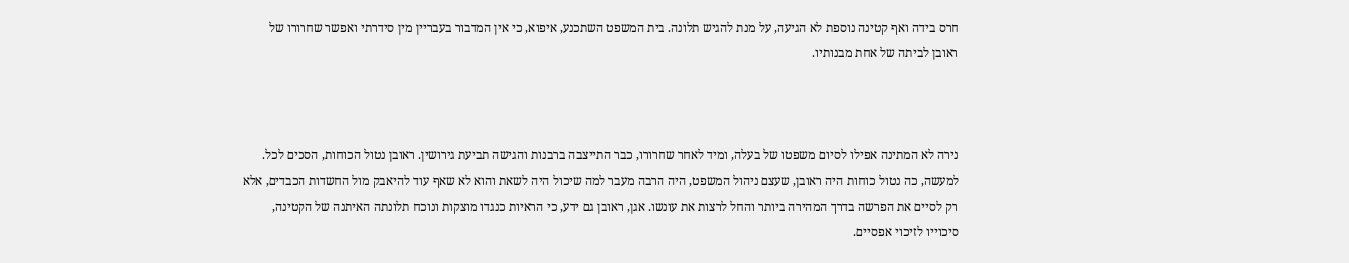חרס בידה ואף קטינה נוספת לא הגיעה, על מנת להגיש תלונה. בית המשפט השתכנע, איפוא, כי אין המדבור בעבריין מין סידרתי ואפשר שחרורו של ראובן לביתה של אחת מבנותיו.



נירה לא המתינה אפילו לסיום משפטו של בעלה, ומיד לאחר שחרורו, כבר התייצבה ברבנות והגישה תביעת גירושין. ראובן נטול הכוחות, הסכים לכל. למעשה, כה נטול כוחות היה ראובן, שעצם ניהול המשפט, היה הרבה מעבר למה שיכול היה לשאת והוא לא שאף עוד להיאבק מול החשדות הכבדים, אלא רק לסיים את הפרשה בדרך המהירה ביותר והחל לרצות את עונשו. אגן, ראובן גם ידע, כי הראיות כנגדו מוצקות ונוכח תלונתה האיתנה של הקטינה, סיכוייו לזיכוי אפסיים.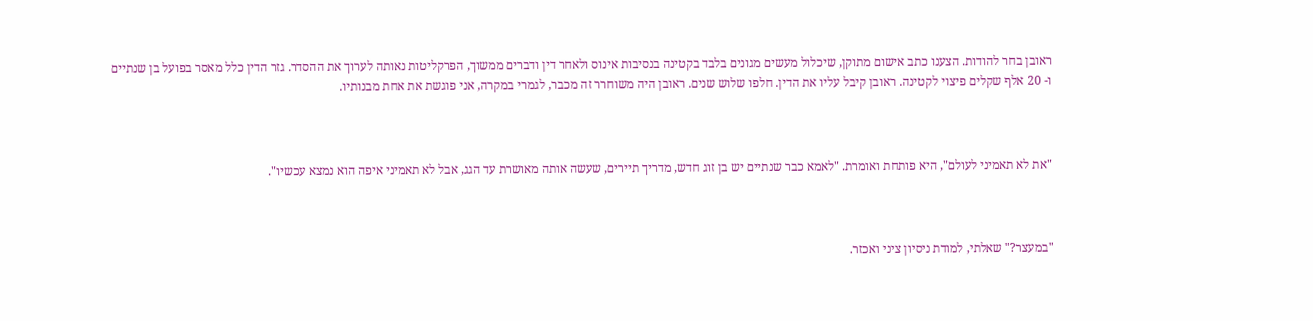ראובן בחר להודות. הצענו כתב אישום מתוקן, שיכלול מעשים מגונים בלבד בקטינה בנסיבות אינוס ולאחר דין ודברים ממשוך, הפרקליטות נאותה לערוך את ההסדר. גזר הדין כלל מאסר בפועל בן שנתיים ו- 20 אלף שקלים פיצוי לקטינה. ראובן קיבל עליו את הדין. חלפו שלוש שנים. ראובן היה משוחרר זה מכבר, לגמרי במקרה, אני פוגשת את אחת מבנותיו.



"את לא תאמיני לעולם", היא פותחת ואומרת. "לאמא כבר שנתיים יש בן זוג חדש, מדריך תיירים, שעשה אותה מאושרת עד הגג, אבל לא תאמיני איפה הוא נמצא עכשיו".



"במעצר?" שאלתי, למודת ניסיון ציני ואכזר.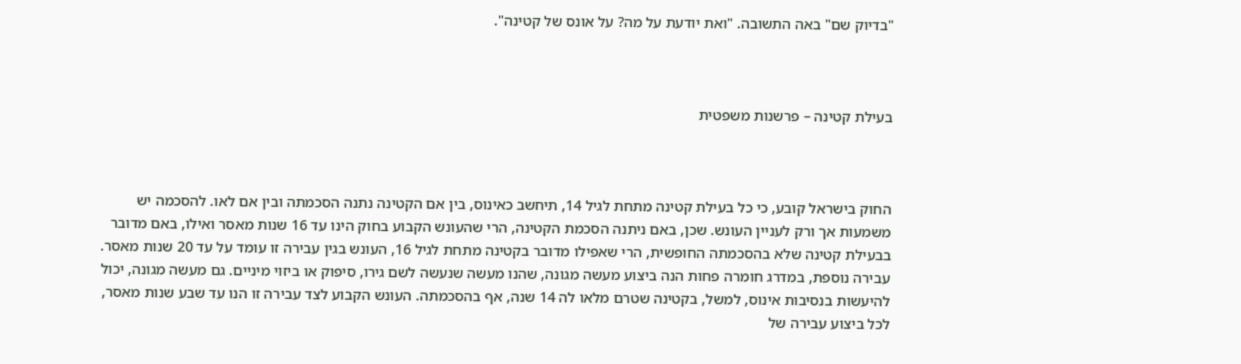"בדיוק שם" באה התשובה. "ואת יודעת על מה? על אונס של קטינה".



בעילת קטינה – פרשנות משפטית



החוק בישראל קובע, כי כל בעילת קטינה מתחת לגיל 14, תיחשב כאינוס, בין אם הקטינה נתנה הסכמתה ובין אם לאו. להסכמה יש משמעות אך ורק לעניין העונש. שכן, באם ניתנה הסכמת הקטינה, הרי שהעונש הקבוע בחוק הינו עד 16 שנות מאסר ואילו, באם מדובר בבעילת קטינה שלא בהסכמתה החופשית, הרי שאפילו מדובר בקטינה מתחת לגיל 16, העונש בגין עבירה זו עומד על עד 20 שנות מאסר. עבירה נוספת, במדרג חומרה פחות הנה ביצוע מעשה מגונה, שהנו מעשה שנעשה לשם גירו, סיפוק או ביזוי מיניים. גם מעשה מגונה, יכול להיעשות בנסיבות אינוס, למשל, בקטינה שטרם מלאו לה 14 שנה, אף בהסכמתה. העונש הקבוע לצד עבירה זו הנו עד שבע שנות מאסר, לכל ביצוע עבירה של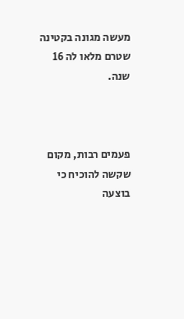מעשה מגונה בקטינה שטרם מלאו לה 16 שנה.



פעמים רבות, מקום שקשה להוכיח כי בוצעה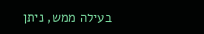בעילה ממש, ניתן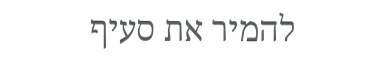להמיר את סעיף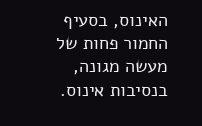האינוס, בסעיף החמור פחות של מעשה מגונה, בנסיבות אינוס.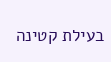בעילת קטינה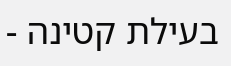בעילת קטינה -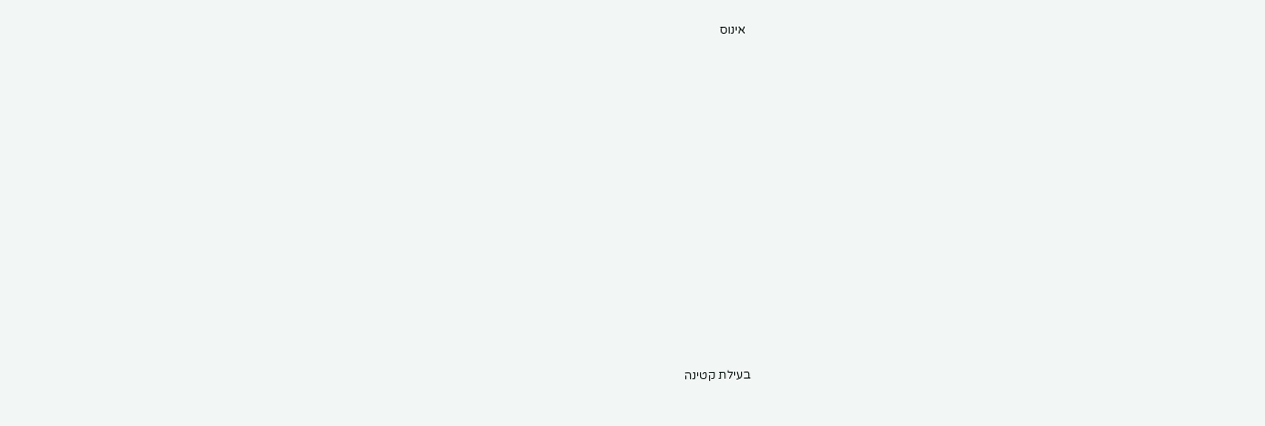אינוס























בעילת קטינה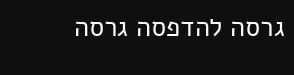גרסה להדפסה גרסה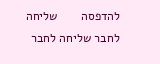להדפסה       שליחה לחבר שליחה לחבר